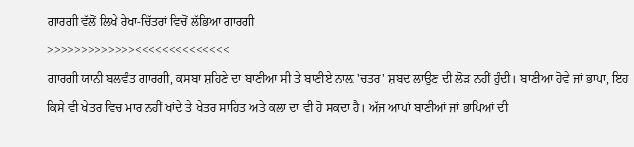ਗਾਰਗੀ ਵੱਲੋਂ ਲਿਖੇ ਰੇਖਾ-ਚਿੱਤਰਾਂ ਵਿਚੋਂ ਲੱਭਿਆ ਗਾਰਗੀ
>>>>>>>>>>>>><<<<<<<<<<<<<<
ਗਾਰਗੀ ਯਾਨੀ ਬਲਵੰਤ ਗਾਰਗੀ, ਕਸਬਾ ਸ਼ਹਿਣੇ ਦਾ ਬਾਣੀਆ ਸੀ ਤੇ ਬਾਣੀਏ ਨਾਲ਼ 'ਚਤਰ' ਸ਼ਬਦ ਲਾਉਣ ਦੀ ਲੋੜ ਨਹੀਂ ਹੁੰਦੀ। ਬਾਣੀਆ ਹੋਵੇ ਜਾਂ ਭਾਪਾ, ਇਹ ਕਿਸੇ ਵੀ ਖੇਤਰ ਵਿਚ ਮਾਰ ਨਹੀਂ ਖਾਂਦੇ ਤੇ ਖੇਤਰ ਸਾਹਿਤ ਅਤੇ ਕਲਾ ਦਾ ਵੀ ਹੋ ਸਕਦਾ ਹੈ। ਅੱਜ ਆਪਾਂ ਬਾਣੀਆਂ ਜਾਂ ਭਾਪਿਆਂ ਦੀ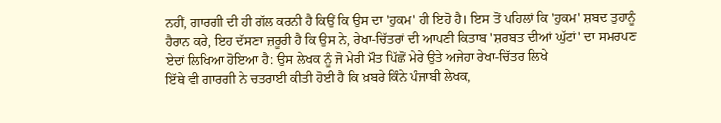ਨਹੀਂ, ਗਾਰਗੀ ਦੀ ਹੀ ਗੱਲ ਕਰਨੀ ਹੈ ਕਿਉਂ ਕਿ ਉਸ ਦਾ 'ਹੁਕਮ' ਹੀ ਇਹੋ ਹੈ। ਇਸ ਤੋਂ ਪਹਿਲਾਂ ਕਿ 'ਹੁਕਮ' ਸ਼ਬਦ ਤੁਹਾਨੂੰ ਹੈਰਾਨ ਕਰੇ, ਇਹ ਦੱਸਣਾ ਜ਼ਰੂਰੀ ਹੈ ਕਿ ਉਸ ਨੇ, ਰੇਖਾ-ਚਿੱਤਰਾਂ ਦੀ ਆਪਣੀ ਕਿਤਾਬ 'ਸ਼ਰਬਤ ਦੀਆਂ ਘੁੱਟਾਂ' ਦਾ ਸਮਰਪਣ ਏਦਾਂ ਲਿਖਿਆ ਹੋਇਆ ਹੈ: ਉਸ ਲੇਖਕ ਨੂੰ ਜੋ ਮੇਰੀ ਮੌਤ ਪਿੱਛੋਂ ਮੇਰੇ ਉਤੇ ਅਜੇਹਾ ਰੇਖਾ-ਚਿੱਤਰ ਲਿਖੇ
ਇੱਥੇ ਵੀ ਗਾਰਗੀ ਨੇ ਚਤਰਾਈ ਕੀਤੀ ਹੋਈ ਹੈ ਕਿ ਖ਼ਬਰੇ ਕਿੰਨੇ ਪੰਜਾਬੀ ਲੇਖਕ,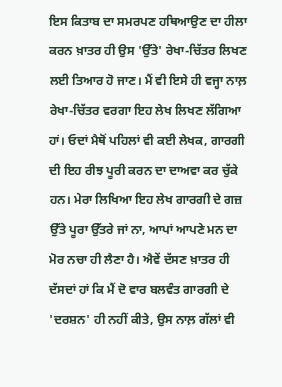ਇਸ ਕਿਤਾਬ ਦਾ ਸਮਰਪਣ ਹਥਿਆਉਣ ਦਾ ਹੀਲਾ ਕਰਨ ਖ਼ਾਤਰ ਹੀ ਉਸ 'ਉੱਤੇ' ਰੇਖਾ-ਚਿੱਤਰ ਲਿਖਣ ਲਈ ਤਿਆਰ ਹੋ ਜਾਣ। ਮੈਂ ਵੀ ਇਸੇ ਹੀ ਵਜ੍ਹਾ ਨਾਲ਼ ਰੇਖਾ-ਚਿੱਤਰ ਵਰਗਾ ਇਹ ਲੇਖ ਲਿਖਣ ਲੱਗਿਆ ਹਾਂ। ਓਦਾਂ ਮੈਥੋਂ ਪਹਿਲਾਂ ਵੀ ਕਈ ਲੇਖਕ, ਗਾਰਗੀ ਦੀ ਇਹ ਰੀਝ ਪੂਰੀ ਕਰਨ ਦਾ ਦਾਅਵਾ ਕਰ ਚੁੱਕੇ ਹਨ। ਮੇਰਾ ਲਿਖਿਆ ਇਹ ਲੇਖ ਗਾਰਗੀ ਦੇ ਗਜ਼ ਉੱਤੇ ਪੂਰਾ ਉੱਤਰੇ ਜਾਂ ਨਾ, ਆਪਾਂ ਆਪਣੇ ਮਨ ਦਾ ਮੋਰ ਨਚਾ ਹੀ ਲੈਣਾ ਹੈ। ਐਵੇਂ ਦੱਸਣ ਖ਼ਾਤਰ ਹੀ ਦੱਸਦਾਂ ਹਾਂ ਕਿ ਮੈਂ ਦੋ ਵਾਰ ਬਲਵੰਤ ਗਾਰਗੀ ਦੇ 'ਦਰਸ਼ਨ' ਹੀ ਨਹੀਂ ਕੀਤੇ, ਉਸ ਨਾਲ਼ ਗੱਲਾਂ ਵੀ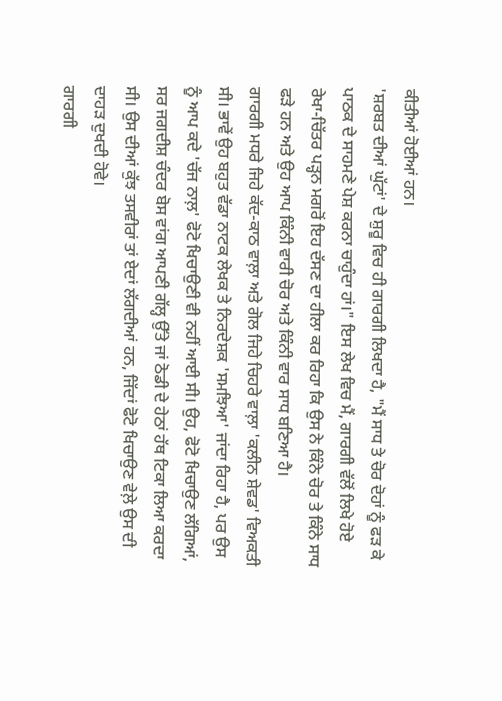ਕੀਤੀਆਂ ਹੋਈਆਂ ਹਨ।
'ਸ਼ਰਬਤ ਦੀਆਂ ਘੁੱਟਾਂ' ਦੇ ਸ਼ੁਰੂ ਵਿਚ ਹੀ ਗਾਰਗੀ ਲਿਖਦਾ ਹੈ, "ਮੈਂ ਸਾਧ ਤੇ ਚੋਰ ਦੋਹਾਂ ਨੂੰ ਫੜ ਕੇ ਪਾਠਕ ਦੇ ਸਾਹਮਣੇ ਪੇਸ਼ ਕਰਨਾ ਚਾਹੁੰਦਾ ਹਾਂ।" ਇਸ ਲੇਖ ਵਿਚ ਮੈਂ, ਗਾਰਗੀ ਵੱਲੋਂ ਲਿਖੇ ਹੋਏ ਰੇਖਾ-ਚਿੱਤਰ ਪੜ੍ਹਨ ਮਗਰੋਂ ਇਹ ਦੱਸਣ ਦਾ ਹੀਲਾ ਕਰ ਰਿਹਾ ਕਿ ਉਸ ਨੇ ਕਿੰਨੇ ਚੋਰ ਤੇ ਕਿੰਨੇ ਸਾਧ ਫੜੇ ਹਨ ਅਤੇ ਉਹ ਆਪ ਕਿੰਨੀ ਵਾਰੀ ਚੋਰ ਅਤੇ ਕਿੰਨੀ ਵਾਰ ਸਾਧ ਬਣਿਆ ਹੈ।
ਗਾਰਗੀ ਮਧਰੇ ਜਿਹੇ ਕੱਦ-ਕਾਠ ਵਾਲ਼ਾ ਅਤੇ ਗੋਲ ਜਿਹੇ ਚਿਹਰੇ ਵਾਲ਼ਾ 'ਕਲੀਨ ਸ਼ੇਵਡ' ਵਿਅਕਤੀ ਸੀ। ਭਾਵੇਂ ਉਹ ਬਹੁਤ ਵੱਡਾ ਨਾਟਕ ਲੇਖਕ ਤੇ ਨਿਰਦੇਸ਼ਕ 'ਸਮਝਿਆ' ਜਾਂਦਾ ਰਿਹਾ ਹੈ, ਪਰ ਉਸ ਨੂੰ ਆਪ ਕਦੇ 'ਚੱਜ ਨਾਲ਼' ਫੋਟੋ ਖਿਚਾਉਣੀ ਵੀ ਨਹੀਂ ਆਈ ਸੀ। ਉਹ, ਫੋਟੋ ਖਿਚਾਉਣ ਲੱਗਿਆਂ, ਸਰ ਜਗਦੀਸ਼ ਚੰਦਰ ਬੋਸ ਵਾਂਗ ਆਪਣੀ ਗੱਲ੍ਹ ਉੱਤੇ ਜਾਂ ਠੋਡੀ ਦੇ ਹੇਠਾਂ ਹੱਥ ਟਿਕਾ ਲਿਆ ਕਰਦਾ ਸੀ। ਉਸ ਦੀਆਂ ਕੁੱਝ ਤਸਵੀਰਾਂ ਤਾਂ ਏਦਾਂ ਲੱਗਦੀਆਂ ਹਨ, ਜਿੱਦਾਂ ਫੋਟੋ ਖਿਚਾਉਣ ਵੇਲ਼ੇ ਉਸ ਦੀ ਦਾਹੜ ਦੁਖਦੀ ਹੋਵੇ।
ਗਾਰਗੀ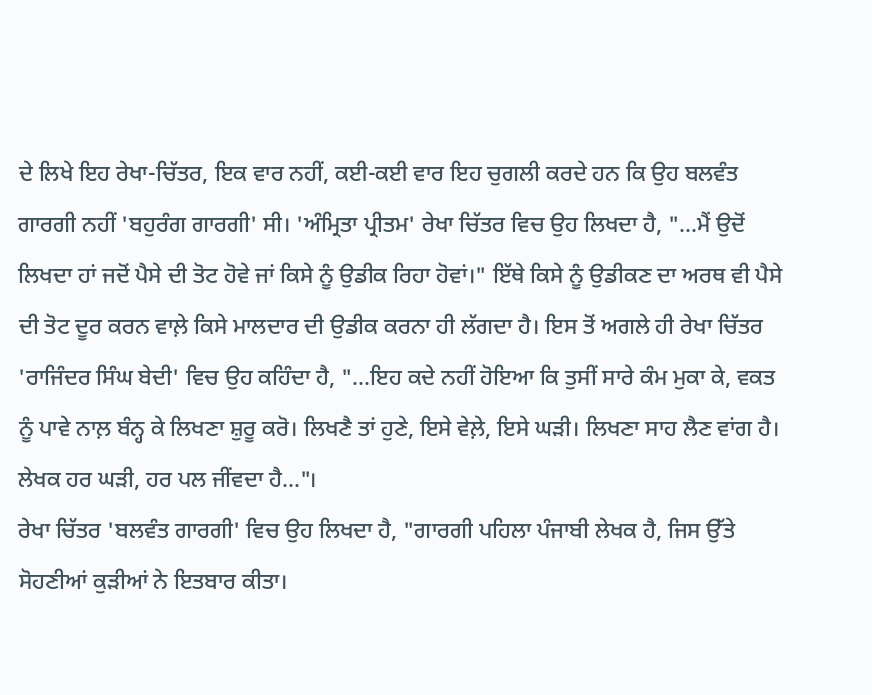ਦੇ ਲਿਖੇ ਇਹ ਰੇਖਾ-ਚਿੱਤਰ, ਇਕ ਵਾਰ ਨਹੀਂ, ਕਈ-ਕਈ ਵਾਰ ਇਹ ਚੁਗਲੀ ਕਰਦੇ ਹਨ ਕਿ ਉਹ ਬਲਵੰਤ ਗਾਰਗੀ ਨਹੀਂ 'ਬਹੁਰੰਗ ਗਾਰਗੀ' ਸੀ। 'ਅੰਮ੍ਰਿਤਾ ਪ੍ਰੀਤਮ' ਰੇਖਾ ਚਿੱਤਰ ਵਿਚ ਉਹ ਲਿਖਦਾ ਹੈ, "...ਮੈਂ ਉਦੋਂ ਲਿਖਦਾ ਹਾਂ ਜਦੋਂ ਪੈਸੇ ਦੀ ਤੋਟ ਹੋਵੇ ਜਾਂ ਕਿਸੇ ਨੂੰ ਉਡੀਕ ਰਿਹਾ ਹੋਵਾਂ।" ਇੱਥੇ ਕਿਸੇ ਨੂੰ ਉਡੀਕਣ ਦਾ ਅਰਥ ਵੀ ਪੈਸੇ ਦੀ ਤੋਟ ਦੂਰ ਕਰਨ ਵਾਲ਼ੇ ਕਿਸੇ ਮਾਲਦਾਰ ਦੀ ਉਡੀਕ ਕਰਨਾ ਹੀ ਲੱਗਦਾ ਹੈ। ਇਸ ਤੋਂ ਅਗਲੇ ਹੀ ਰੇਖਾ ਚਿੱਤਰ 'ਰਾਜਿੰਦਰ ਸਿੰਘ ਬੇਦੀ' ਵਿਚ ਉਹ ਕਹਿੰਦਾ ਹੈ, "...ਇਹ ਕਦੇ ਨਹੀਂ ਹੋਇਆ ਕਿ ਤੁਸੀਂ ਸਾਰੇ ਕੰਮ ਮੁਕਾ ਕੇ, ਵਕਤ ਨੂੰ ਪਾਵੇ ਨਾਲ਼ ਬੰਨ੍ਹ ਕੇ ਲਿਖਣਾ ਸ਼ੁਰੂ ਕਰੋ। ਲਿਖਣੈ ਤਾਂ ਹੁਣੇ, ਇਸੇ ਵੇਲ਼ੇ, ਇਸੇ ਘੜੀ। ਲਿਖਣਾ ਸਾਹ ਲੈਣ ਵਾਂਗ ਹੈ। ਲੇਖਕ ਹਰ ਘੜੀ, ਹਰ ਪਲ ਜੀਂਵਦਾ ਹੈ..."।
ਰੇਖਾ ਚਿੱਤਰ 'ਬਲਵੰਤ ਗਾਰਗੀ' ਵਿਚ ਉਹ ਲਿਖਦਾ ਹੈ, "ਗਾਰਗੀ ਪਹਿਲਾ ਪੰਜਾਬੀ ਲੇਖਕ ਹੈ, ਜਿਸ ਉੱਤੇ ਸੋਹਣੀਆਂ ਕੁੜੀਆਂ ਨੇ ਇਤਬਾਰ ਕੀਤਾ।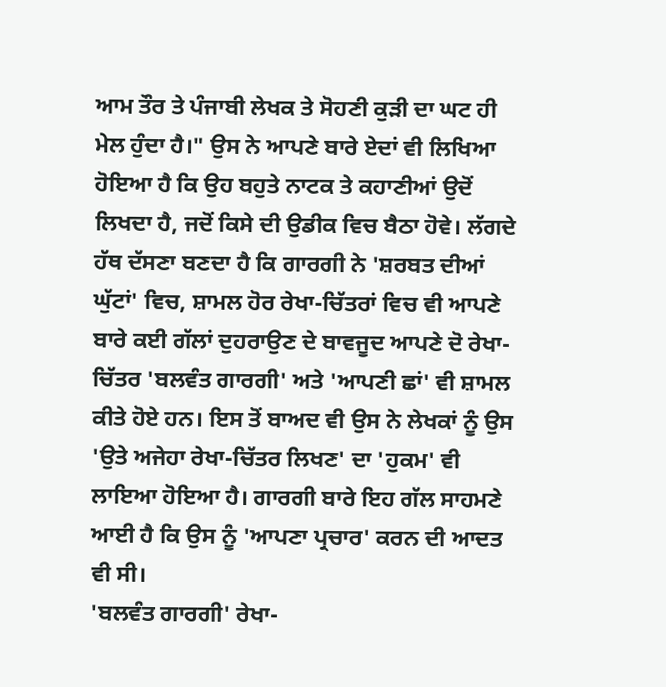ਆਮ ਤੌਰ ਤੇ ਪੰਜਾਬੀ ਲੇਖਕ ਤੇ ਸੋਹਣੀ ਕੁੜੀ ਦਾ ਘਟ ਹੀ ਮੇਲ ਹੁੰਦਾ ਹੈ।" ਉਸ ਨੇ ਆਪਣੇ ਬਾਰੇ ਏਦਾਂ ਵੀ ਲਿਖਿਆ ਹੋਇਆ ਹੈ ਕਿ ਉਹ ਬਹੁਤੇ ਨਾਟਕ ਤੇ ਕਹਾਣੀਆਂ ਉਦੋਂ ਲਿਖਦਾ ਹੈ, ਜਦੋਂ ਕਿਸੇ ਦੀ ਉਡੀਕ ਵਿਚ ਬੈਠਾ ਹੋਵੇ। ਲੱਗਦੇ ਹੱਥ ਦੱਸਣਾ ਬਣਦਾ ਹੈ ਕਿ ਗਾਰਗੀ ਨੇ 'ਸ਼ਰਬਤ ਦੀਆਂ ਘੁੱਟਾਂ' ਵਿਚ, ਸ਼ਾਮਲ ਹੋਰ ਰੇਖਾ-ਚਿੱਤਰਾਂ ਵਿਚ ਵੀ ਆਪਣੇ ਬਾਰੇ ਕਈ ਗੱਲਾਂ ਦੁਹਰਾਉਣ ਦੇ ਬਾਵਜੂਦ ਆਪਣੇ ਦੋ ਰੇਖਾ-ਚਿੱਤਰ 'ਬਲਵੰਤ ਗਾਰਗੀ' ਅਤੇ 'ਆਪਣੀ ਛਾਂ' ਵੀ ਸ਼ਾਮਲ ਕੀਤੇ ਹੋਏ ਹਨ। ਇਸ ਤੋਂ ਬਾਅਦ ਵੀ ਉਸ ਨੇ ਲੇਖਕਾਂ ਨੂੰ ਉਸ 'ਉਤੇ ਅਜੇਹਾ ਰੇਖਾ-ਚਿੱਤਰ ਲਿਖਣ' ਦਾ 'ਹੁਕਮ' ਵੀ ਲਾਇਆ ਹੋਇਆ ਹੈ। ਗਾਰਗੀ ਬਾਰੇ ਇਹ ਗੱਲ ਸਾਹਮਣੇ ਆਈ ਹੈ ਕਿ ਉਸ ਨੂੰ 'ਆਪਣਾ ਪ੍ਰਚਾਰ' ਕਰਨ ਦੀ ਆਦਤ ਵੀ ਸੀ।
'ਬਲਵੰਤ ਗਾਰਗੀ' ਰੇਖਾ-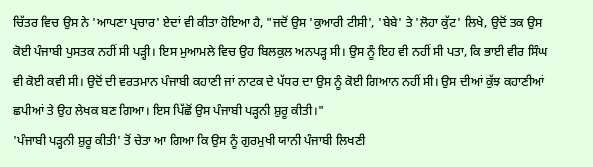ਚਿੱਤਰ ਵਿਚ ਉਸ ਨੇ 'ਆਪਣਾ ਪ੍ਰਚਾਰ' ਏਦਾਂ ਵੀ ਕੀਤਾ ਹੋਇਆ ਹੈ, "ਜਦੋਂ ਉਸ 'ਕੁਆਰੀ ਟੀਸੀ', 'ਬੇਬੇ' ਤੇ 'ਲੋਹਾ ਕੁੱਟ' ਲਿਖੇ, ਉਦੋਂ ਤਕ ਉਸ ਕੋਈ ਪੰਜਾਬੀ ਪੁਸਤਕ ਨਹੀਂ ਸੀ ਪੜ੍ਹੀ। ਇਸ ਮੁਆਮਲੇ ਵਿਚ ਉਹ ਬਿਲਕੁਲ ਅਨਪੜ੍ਹ ਸੀ। ਉਸ ਨੂੰ ਇਹ ਵੀ ਨਹੀਂ ਸੀ ਪਤਾ, ਕਿ ਭਾਈ ਵੀਰ ਸਿੰਘ ਵੀ ਕੋਈ ਕਵੀ ਸੀ। ਉਦੋਂ ਦੀ ਵਰਤਮਾਨ ਪੰਜਾਬੀ ਕਹਾਣੀ ਜਾਂ ਨਾਟਕ ਦੇ ਪੱਧਰ ਦਾ ਉਸ ਨੂੰ ਕੋਈ ਗਿਆਨ ਨਹੀਂ ਸੀ। ਉਸ ਦੀਆਂ ਕੁੱਝ ਕਹਾਣੀਆਂ ਛਪੀਆਂ ਤੇ ਉਹ ਲੇਖਕ ਬਣ ਗਿਆ। ਇਸ ਪਿੱਛੋਂ ਉਸ ਪੰਜਾਬੀ ਪੜ੍ਹਨੀ ਸ਼ੁਰੂ ਕੀਤੀ।"
'ਪੰਜਾਬੀ ਪੜ੍ਹਨੀ ਸ਼ੁਰੂ ਕੀਤੀ' ਤੋਂ ਚੇਤਾ ਆ ਗਿਆ ਕਿ ਉਸ ਨੂੰ ਗੁਰਮੁਖੀ ਯਾਨੀ ਪੰਜਾਬੀ ਲਿਖਣੀ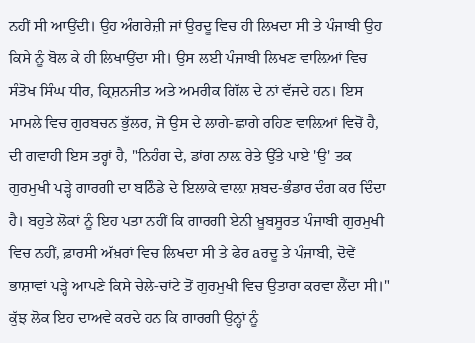ਨਹੀਂ ਸੀ ਆਉਂਦੀ। ਉਹ ਅੰਗਰੇਜ਼ੀ ਜਾਂ ਉਰਦੂ ਵਿਚ ਹੀ ਲਿਖਦਾ ਸੀ ਤੇ ਪੰਜਾਬੀ ਉਹ ਕਿਸੇ ਨੂੰ ਬੋਲ ਕੇ ਹੀ ਲਿਖਾਉਂਦਾ ਸੀ। ਉਸ ਲਈ ਪੰਜਾਬੀ ਲਿਖਣ ਵਾਲ਼ਿਆਂ ਵਿਚ ਸੰਤੋਖ ਸਿੰਘ ਧੀਰ, ਕ੍ਰਿਸ਼ਨਜੀਤ ਅਤੇ ਅਮਰੀਕ ਗਿੱਲ ਦੇ ਨਾਂ ਵੱਜਦੇ ਹਨ। ਇਸ ਮਾਮਲੇ ਵਿਚ ਗੁਰਬਚਨ ਭੁੱਲਰ, ਜੋ ਉਸ ਦੇ ਲਾਗੇ-ਛਾਗੇ ਰਹਿਣ ਵਾਲ਼ਿਆਂ ਵਿਚੋਂ ਹੈ, ਦੀ ਗਵਾਹੀ ਇਸ ਤਰ੍ਹਾਂ ਹੈ, "ਨਿਹੰਗ ਦੇ, ਡਾਂਗ ਨਾਲ਼ ਰੇਤੇ ਉੱਤੇ ਪਾਏ 'ਉ' ਤਕ ਗੁਰਮੁਖੀ ਪੜ੍ਹੇ ਗਾਰਗੀ ਦਾ ਬਠਿੰਡੇ ਦੇ ਇਲਾਕੇ ਵਾਲ਼ਾ ਸ਼ਬਦ-ਭੰਡਾਰ ਦੰਗ ਕਰ ਦਿੰਦਾ ਹੈ। ਬਹੁਤੇ ਲੋਕਾਂ ਨੂੰ ਇਹ ਪਤਾ ਨਹੀਂ ਕਿ ਗਾਰਗੀ ਏਨੀ ਖ਼ੂਬਸੂਰਤ ਪੰਜਾਬੀ ਗੁਰਮੁਖੀ ਵਿਚ ਨਹੀਂ, ਫ਼ਾਰਸੀ ਅੱਖ਼ਰਾਂ ਵਿਚ ਲਿਖਦਾ ਸੀ ਤੇ ਫੇਰ aਰਦੂ ਤੇ ਪੰਜਾਬੀ, ਦੋਵੇਂ ਭਾਸ਼ਾਵਾਂ ਪੜ੍ਹੇ ਆਪਣੇ ਕਿਸੇ ਚੇਲੇ-ਚਾਂਟੇ ਤੋਂ ਗੁਰਮੁਖੀ ਵਿਚ ਉਤਾਰਾ ਕਰਵਾ ਲੈਂਦਾ ਸੀ।"
ਕੁੱਝ ਲੋਕ ਇਹ ਦਾਅਵੇ ਕਰਦੇ ਹਨ ਕਿ ਗਾਰਗੀ ਉਨ੍ਹਾਂ ਨੂੰ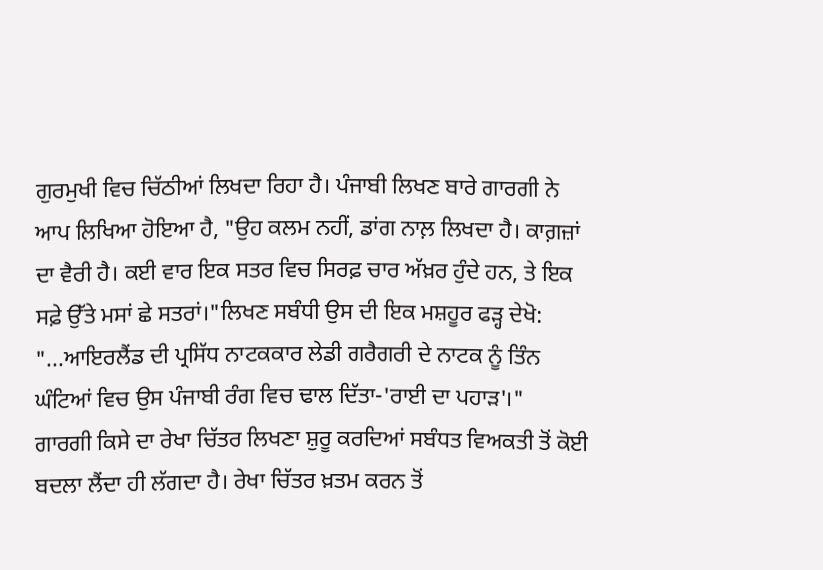ਗੁਰਮੁਖੀ ਵਿਚ ਚਿੱਠੀਆਂ ਲਿਖਦਾ ਰਿਹਾ ਹੈ। ਪੰਜਾਬੀ ਲਿਖਣ ਬਾਰੇ ਗਾਰਗੀ ਨੇ ਆਪ ਲਿਖਿਆ ਹੋਇਆ ਹੈ, "ਉਹ ਕਲਮ ਨਹੀਂ, ਡਾਂਗ ਨਾਲ਼ ਲਿਖਦਾ ਹੈ। ਕਾਗ਼ਜ਼ਾਂ ਦਾ ਵੈਰੀ ਹੈ। ਕਈ ਵਾਰ ਇਕ ਸਤਰ ਵਿਚ ਸਿਰਫ਼ ਚਾਰ ਅੱਖ਼ਰ ਹੁੰਦੇ ਹਨ, ਤੇ ਇਕ ਸਫ਼ੇ ਉੱਤੇ ਮਸਾਂ ਛੇ ਸਤਰਾਂ।"ਲਿਖਣ ਸਬੰਧੀ ਉਸ ਦੀ ਇਕ ਮਸ਼ਹੂਰ ਫੜ੍ਹ ਦੇਖੋ: "...ਆਇਰਲੈਂਡ ਦੀ ਪ੍ਰਸਿੱਧ ਨਾਟਕਕਾਰ ਲੇਡੀ ਗਰੈਗਰੀ ਦੇ ਨਾਟਕ ਨੂੰ ਤਿੰਨ ਘੰਟਿਆਂ ਵਿਚ ਉਸ ਪੰਜਾਬੀ ਰੰਗ ਵਿਚ ਢਾਲ ਦਿੱਤਾ-'ਰਾਈ ਦਾ ਪਹਾੜ'।"
ਗਾਰਗੀ ਕਿਸੇ ਦਾ ਰੇਖਾ ਚਿੱਤਰ ਲਿਖਣਾ ਸ਼ੁਰੂ ਕਰਦਿਆਂ ਸਬੰਧਤ ਵਿਅਕਤੀ ਤੋਂ ਕੋਈ ਬਦਲਾ ਲੈਂਦਾ ਹੀ ਲੱਗਦਾ ਹੈ। ਰੇਖਾ ਚਿੱਤਰ ਖ਼ਤਮ ਕਰਨ ਤੋਂ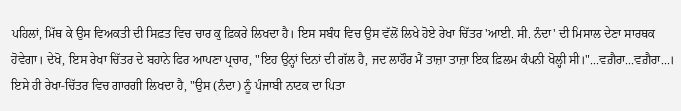ਪਹਿਲਾਂ, ਮਿੱਥ ਕੇ ਉਸ ਵਿਅਕਤੀ ਦੀ ਸਿਫ਼ਤ ਵਿਚ ਚਾਰ ਕੁ ਫ਼ਿਕਰੇ ਲਿਖਦਾ ਹੈ। ਇਸ ਸਬੰਧ ਵਿਚ ਉਸ ਵੱਲੋਂ ਲਿਖੇ ਹੋਏ ਰੇਖਾ ਚਿੱਤਰ 'ਆਈ. ਸੀ. ਨੰਦਾ' ਦੀ ਮਿਸਾਲ ਦੇਣਾ ਸਾਰਥਕ ਹੋਵੇਗਾ। ਦੇਖੋ, ਇਸ ਰੇਖਾ ਚਿੱਤਰ ਦੇ ਬਹਾਨੇ ਫਿਰ ਆਪਣਾ ਪ੍ਰਚਾਰ, "ਇਹ ਉਨ੍ਹਾਂ ਦਿਨਾਂ ਦੀ ਗੱਲ ਹੈ, ਜਦ ਲਾਹੌਰ ਮੈਂ ਤਾਜ਼ਾ ਤਾਜ਼ਾ ਇਕ ਫ਼ਿਲਮ ਕੰਪਨੀ ਖੋਲ੍ਹੀ ਸੀ।"...ਵਗ਼ੈਰਾ...ਵਗ਼ੈਰਾ...।
ਇਸੇ ਹੀ ਰੇਖਾ-ਚਿੱਤਰ ਵਿਚ ਗਾਰਗੀ ਲਿਖਦਾ ਹੈ, "ਉਸ (ਨੰਦਾ) ਨੂੰ ਪੰਜਾਬੀ ਨਾਟਕ ਦਾ ਪਿਤਾ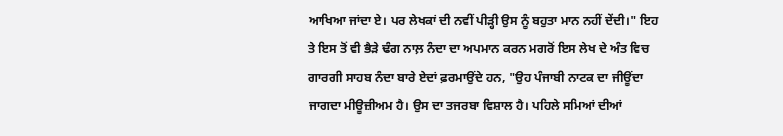ਆਖਿਆ ਜਾਂਦਾ ਏ। ਪਰ ਲੇਖਕਾਂ ਦੀ ਨਵੀਂ ਪੀੜ੍ਹੀ ਉਸ ਨੂੰ ਬਹੁਤਾ ਮਾਨ ਨਹੀਂ ਦੇਂਦੀ।" ਇਹ ਤੇ ਇਸ ਤੋਂ ਵੀ ਭੈੜੇ ਢੰਗ ਨਾਲ਼ ਨੰਦਾ ਦਾ ਅਪਮਾਨ ਕਰਨ ਮਗਰੋਂ ਇਸ ਲੇਖ ਦੇ ਅੰਤ ਵਿਚ ਗਾਰਗੀ ਸਾਹਬ ਨੰਦਾ ਬਾਰੇ ਏਦਾਂ ਫ਼ਰਮਾਉਂਦੇ ਹਨ, "ਉਹ ਪੰਜਾਬੀ ਨਾਟਕ ਦਾ ਜੀਊਂਦਾ ਜਾਗਦਾ ਮੀਊਜ਼ੀਅਮ ਹੈ। ਉਸ ਦਾ ਤਜਰਬਾ ਵਿਸ਼ਾਲ ਹੈ। ਪਹਿਲੇ ਸਮਿਆਂ ਦੀਆਂ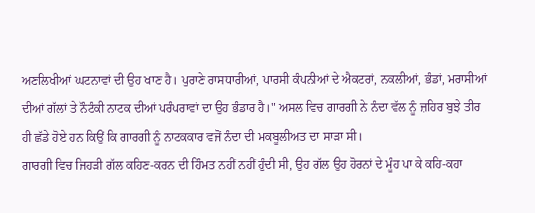ਅਣਲਿਖੀਆਂ ਘਟਨਾਵਾਂ ਦੀ ਉਹ ਖਾਣ ਹੈ। ਪੁਰਾਣੇ ਰਾਸਧਾਰੀਆਂ, ਪਾਰਸੀ ਕੰਪਨੀਆਂ ਦੇ ਐਕਟਰਾਂ, ਨਕਲੀਆਂ, ਭੰਡਾਂ, ਮਰਾਸੀਆਂ ਦੀਆਂ ਗੱਲਾਂ ਤੇ ਨੌਟੰਕੀ ਨਾਟਕ ਦੀਆਂ ਪਰੰਪਰਾਵਾਂ ਦਾ ਉਹ ਭੰਡਾਰ ਹੈ।" ਅਸਲ ਵਿਚ ਗਾਰਗੀ ਨੇ ਨੰਦਾ ਵੱਲ ਨੂੰ ਜ਼ਹਿਰ ਬੁਝੇ ਤੀਰ ਹੀ ਛੱਡੇ ਹੋਏ ਹਨ ਕਿਉਂ ਕਿ ਗਾਰਗੀ ਨੂੰ ਨਾਟਕਕਾਰ ਵਜੋਂ ਨੰਦਾ ਦੀ ਮਕਬੂਲੀਅਤ ਦਾ ਸਾੜਾ ਸੀ।
ਗਾਰਗੀ ਵਿਚ ਜਿਹੜੀ ਗੱਲ ਕਹਿਣ-ਕਰਨ ਦੀ ਹਿੰਮਤ ਨਹੀਂ ਨਹੀਂ ਹੁੰਦੀ ਸੀ, ਉਹ ਗੱਲ ਉਹ ਹੋਰਨਾਂ ਦੇ ਮੂੰਹ ਪਾ ਕੇ ਕਹਿ-ਕਹਾ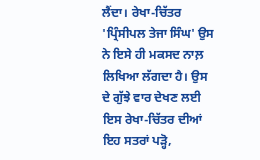ਲੈਂਦਾ। ਰੇਖਾ-ਚਿੱਤਰ 'ਪ੍ਰਿੰਸੀਪਲ ਤੇਜਾ ਸਿੰਘ' ਉਸ ਨੇ ਇਸੇ ਹੀ ਮਕਸਦ ਨਾਲ਼ ਲਿਖਿਆ ਲੱਗਦਾ ਹੈ। ਉਸ ਦੇ ਗੁੱਝੇ ਵਾਰ ਦੇਖਣ ਲਈ ਇਸ ਰੇਖਾ-ਚਿੱਤਰ ਦੀਆਂ ਇਹ ਸਤਰਾਂ ਪੜ੍ਹੋ,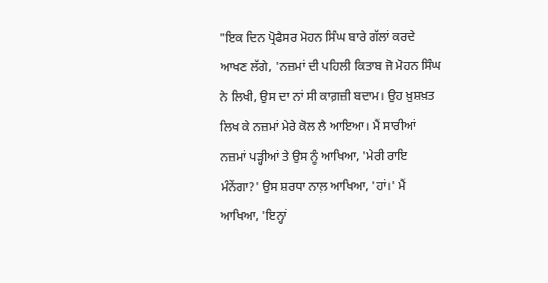"ਇਕ ਦਿਨ ਪ੍ਰੋਫੈਸਰ ਮੋਹਨ ਸਿੰਘ ਬਾਰੇ ਗੱਲਾਂ ਕਰਦੇ ਆਖਣ ਲੱਗੇ, 'ਨਜ਼ਮਾਂ ਦੀ ਪਹਿਲੀ ਕਿਤਾਬ ਜੋ ਮੋਹਨ ਸਿੰਘ ਨੇ ਲਿਖੀ, ਉਸ ਦਾ ਨਾਂ ਸੀ ਕਾਗ਼ਜ਼ੀ ਬਦਾਮ। ਉਹ ਖ਼ੁਸ਼ਖ਼ਤ ਲਿਖ ਕੇ ਨਜ਼ਮਾਂ ਮੇਰੇ ਕੋਲ ਲੈ ਆਇਆ। ਮੈਂ ਸਾਰੀਆਂ ਨਜ਼ਮਾਂ ਪੜ੍ਹੀਆਂ ਤੇ ਉਸ ਨੂੰ ਆਖਿਆ, 'ਮੇਰੀ ਰਾਇ ਮੰਨੇਂਗਾ?' ਉਸ ਸ਼ਰਧਾ ਨਾਲ਼ ਆਖਿਆ, 'ਹਾਂ।' ਮੈਂ ਆਖਿਆ, 'ਇਨ੍ਹਾਂ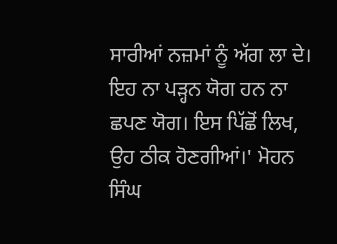ਸਾਰੀਆਂ ਨਜ਼ਮਾਂ ਨੂੰ ਅੱਗ ਲਾ ਦੇ। ਇਹ ਨਾ ਪੜ੍ਹਨ ਯੋਗ ਹਨ ਨਾ ਛਪਣ ਯੋਗ। ਇਸ ਪਿੱਛੋਂ ਲਿਖ, ਉਹ ਠੀਕ ਹੋਣਗੀਆਂ।' ਮੋਹਨ ਸਿੰਘ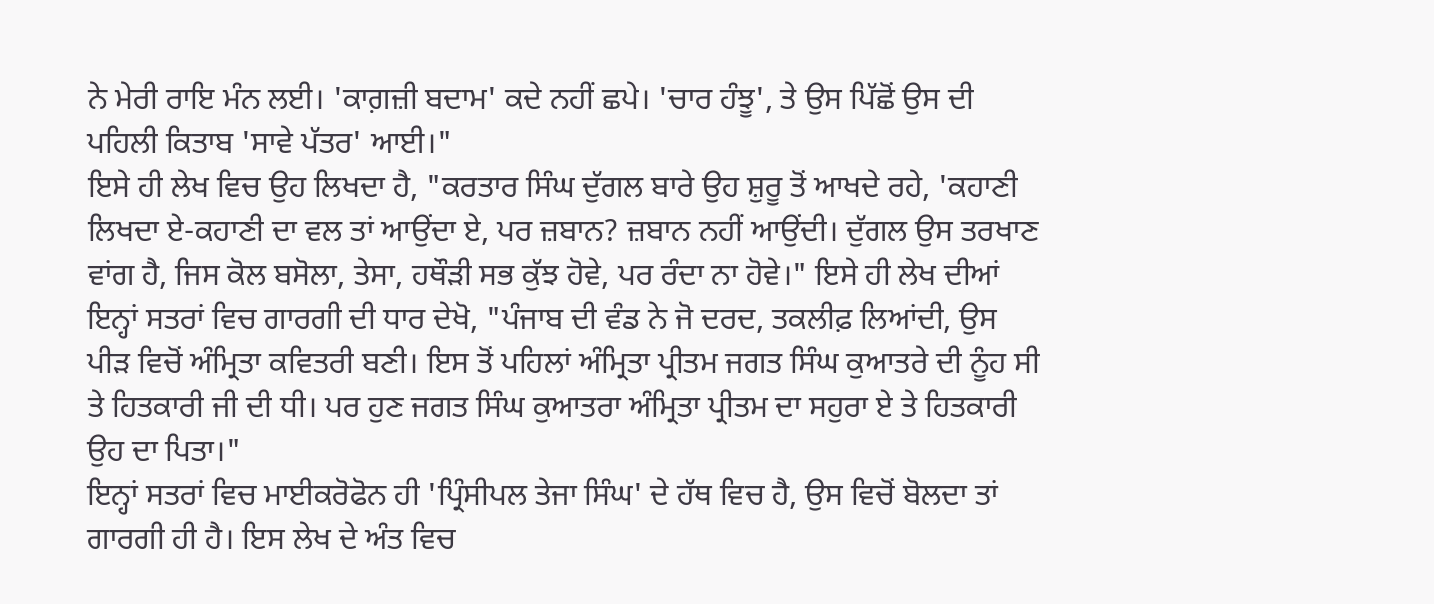ਨੇ ਮੇਰੀ ਰਾਇ ਮੰਨ ਲਈ। 'ਕਾਗ਼ਜ਼ੀ ਬਦਾਮ' ਕਦੇ ਨਹੀਂ ਛਪੇ। 'ਚਾਰ ਹੰਝੂ', ਤੇ ਉਸ ਪਿੱਛੋਂ ਉਸ ਦੀ ਪਹਿਲੀ ਕਿਤਾਬ 'ਸਾਵੇ ਪੱਤਰ' ਆਈ।"
ਇਸੇ ਹੀ ਲੇਖ ਵਿਚ ਉਹ ਲਿਖਦਾ ਹੈ, "ਕਰਤਾਰ ਸਿੰਘ ਦੁੱਗਲ ਬਾਰੇ ਉਹ ਸ਼ੁਰੂ ਤੋਂ ਆਖਦੇ ਰਹੇ, 'ਕਹਾਣੀ ਲਿਖਦਾ ਏ-ਕਹਾਣੀ ਦਾ ਵਲ ਤਾਂ ਆਉਂਦਾ ਏ, ਪਰ ਜ਼ਬਾਨ? ਜ਼ਬਾਨ ਨਹੀਂ ਆਉਂਦੀ। ਦੁੱਗਲ ਉਸ ਤਰਖਾਣ ਵਾਂਗ ਹੈ, ਜਿਸ ਕੋਲ ਬਸੋਲਾ, ਤੇਸਾ, ਹਥੌੜੀ ਸਭ ਕੁੱਝ ਹੋਵੇ, ਪਰ ਰੰਦਾ ਨਾ ਹੋਵੇ।" ਇਸੇ ਹੀ ਲੇਖ ਦੀਆਂ ਇਨ੍ਹਾਂ ਸਤਰਾਂ ਵਿਚ ਗਾਰਗੀ ਦੀ ਧਾਰ ਦੇਖੋ, "ਪੰਜਾਬ ਦੀ ਵੰਡ ਨੇ ਜੋ ਦਰਦ, ਤਕਲੀਫ਼ ਲਿਆਂਦੀ, ਉਸ ਪੀੜ ਵਿਚੋਂ ਅੰਮ੍ਰਿਤਾ ਕਵਿਤਰੀ ਬਣੀ। ਇਸ ਤੋਂ ਪਹਿਲਾਂ ਅੰਮ੍ਰਿਤਾ ਪ੍ਰੀਤਮ ਜਗਤ ਸਿੰਘ ਕੁਆਤਰੇ ਦੀ ਨੂੰਹ ਸੀ ਤੇ ਹਿਤਕਾਰੀ ਜੀ ਦੀ ਧੀ। ਪਰ ਹੁਣ ਜਗਤ ਸਿੰਘ ਕੁਆਤਰਾ ਅੰਮ੍ਰਿਤਾ ਪ੍ਰੀਤਮ ਦਾ ਸਹੁਰਾ ਏ ਤੇ ਹਿਤਕਾਰੀ ਉਹ ਦਾ ਪਿਤਾ।"
ਇਨ੍ਹਾਂ ਸਤਰਾਂ ਵਿਚ ਮਾਈਕਰੋਫੋਨ ਹੀ 'ਪ੍ਰਿੰਸੀਪਲ ਤੇਜਾ ਸਿੰਘ' ਦੇ ਹੱਥ ਵਿਚ ਹੈ, ਉਸ ਵਿਚੋਂ ਬੋਲਦਾ ਤਾਂ ਗਾਰਗੀ ਹੀ ਹੈ। ਇਸ ਲੇਖ ਦੇ ਅੰਤ ਵਿਚ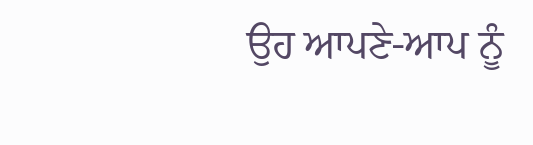ਉਹ ਆਪਣੇ-ਆਪ ਨੂੰ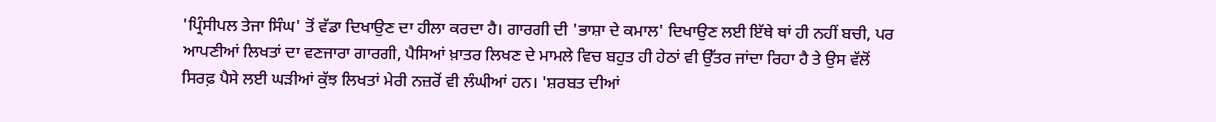'ਪ੍ਰਿੰਸੀਪਲ ਤੇਜਾ ਸਿੰਘ' ਤੋਂ ਵੱਡਾ ਦਿਖਾਉਣ ਦਾ ਹੀਲਾ ਕਰਦਾ ਹੈ। ਗਾਰਗੀ ਦੀ 'ਭਾਸ਼ਾ ਦੇ ਕਮਾਲ' ਦਿਖਾਉਣ ਲਈ ਇੱਥੇ ਥਾਂ ਹੀ ਨਹੀਂ ਬਚੀ, ਪਰ ਆਪਣੀਆਂ ਲਿਖਤਾਂ ਦਾ ਵਣਜਾਰਾ ਗਾਰਗੀ, ਪੈਸਿਆਂ ਖ਼ਾਤਰ ਲਿਖਣ ਦੇ ਮਾਮਲੇ ਵਿਚ ਬਹੁਤ ਹੀ ਹੇਠਾਂ ਵੀ ਉੱਤਰ ਜਾਂਦਾ ਰਿਹਾ ਹੈ ਤੇ ਉਸ ਵੱਲੋਂ ਸਿਰਫ਼ ਪੈਸੇ ਲਈ ਘੜੀਆਂ ਕੁੱਝ ਲਿਖਤਾਂ ਮੇਰੀ ਨਜ਼ਰੋਂ ਵੀ ਲੰਘੀਆਂ ਹਨ। 'ਸ਼ਰਬਤ ਦੀਆਂ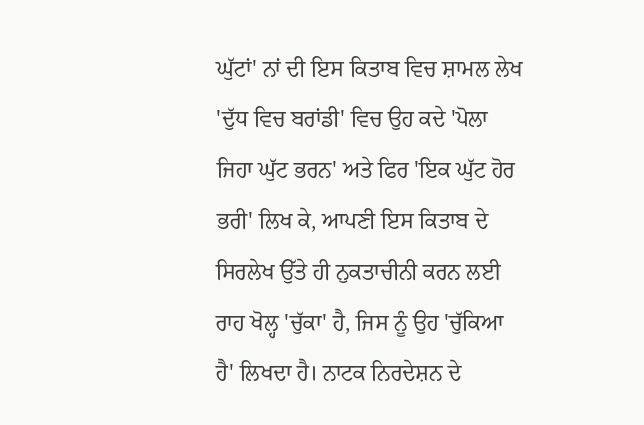ਘੁੱਟਾਂ' ਨਾਂ ਦੀ ਇਸ ਕਿਤਾਬ ਵਿਚ ਸ਼ਾਮਲ ਲੇਖ 'ਦੁੱਧ ਵਿਚ ਬਰਾਂਡੀ' ਵਿਚ ਉਹ ਕਦੇ 'ਪੋਲਾ ਜਿਹਾ ਘੁੱਟ ਭਰਨ' ਅਤੇ ਫਿਰ 'ਇਕ ਘੁੱਟ ਹੋਰ ਭਰੀ' ਲਿਖ ਕੇ, ਆਪਣੀ ਇਸ ਕਿਤਾਬ ਦੇ ਸਿਰਲੇਖ ਉੱਤੇ ਹੀ ਨੁਕਤਾਚੀਨੀ ਕਰਨ ਲਈ ਰਾਹ ਖੋਲ੍ਹ 'ਚੁੱਕਾ' ਹੈ, ਜਿਸ ਨੂੰ ਉਹ 'ਚੁੱਕਿਆ ਹੈ' ਲਿਖਦਾ ਹੈ। ਨਾਟਕ ਨਿਰਦੇਸ਼ਨ ਦੇ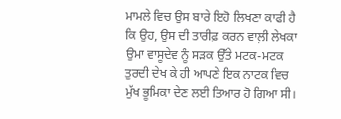ਮਾਮਲੇ ਵਿਚ ਉਸ ਬਾਰੇ ਇਹੋ ਲਿਖਣਾ ਕਾਫੀ ਹੈ ਕਿ ਉਹ, ਉਸ ਦੀ ਤਾਰੀਫ਼ ਕਰਨ ਵਾਲ਼ੀ ਲੇਖਕਾ ਉਮਾ ਵਾਸੂਦੇਵ ਨੂੰ ਸੜਕ ਉੱਤੇ ਮਟਕ-ਮਟਕ ਤੁਰਦੀ ਦੇਖ ਕੇ ਹੀ ਆਪਣੇ ਇਕ ਨਾਟਕ ਵਿਚ ਮੁੱਖ ਭੂਮਿਕਾ ਦੇਣ ਲਈ ਤਿਆਰ ਹੋ ਗਿਆ ਸੀ।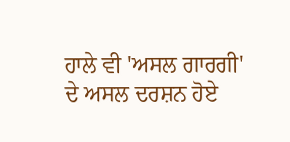ਹਾਲੇ ਵੀ 'ਅਸਲ ਗਾਰਗੀ' ਦੇ ਅਸਲ ਦਰਸ਼ਨ ਹੋਏ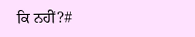ਕਿ ਨਹੀਂ?#